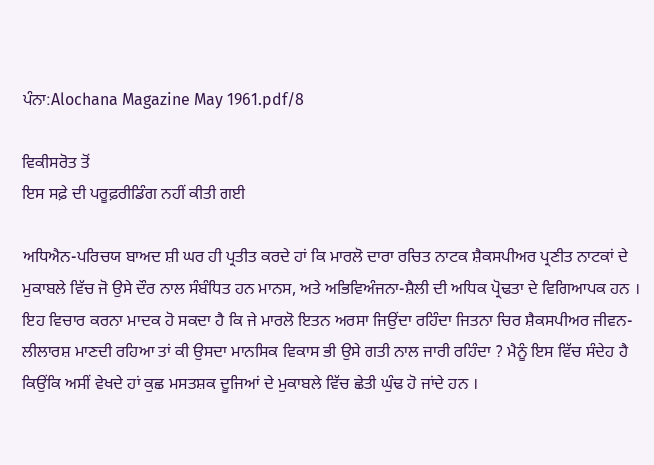ਪੰਨਾ:Alochana Magazine May 1961.pdf/8

ਵਿਕੀਸਰੋਤ ਤੋਂ
ਇਸ ਸਫ਼ੇ ਦੀ ਪਰੂਫ਼ਰੀਡਿੰਗ ਨਹੀਂ ਕੀਤੀ ਗਈ

ਅਧਿਐਨ-ਪਰਿਚਯ ਬਾਅਦ ਸ਼ੀ ਘਰ ਹੀ ਪ੍ਰਤੀਤ ਕਰਦੇ ਹਾਂ ਕਿ ਮਾਰਲੋ ਦਾਰਾ ਰਚਿਤ ਨਾਟਕ ਸ਼ੈਕਸਪੀਅਰ ਪ੍ਰਣੀਤ ਨਾਟਕਾਂ ਦੇ ਮੁਕਾਬਲੇ ਵਿੱਚ ਜੋ ਉਸੇ ਦੌਰ ਨਾਲ ਸੰਬੰਧਿਤ ਹਨ ਮਾਨਸ, ਅਤੇ ਅਭਿਵਿਅੰਜਨਾ-ਸ਼ੈਲੀ ਦੀ ਅਧਿਕ ਪ੍ਰੋਢਤਾ ਦੇ ਵਿਗਿਆਪਕ ਹਨ । ਇਹ ਵਿਚਾਰ ਕਰਨਾ ਮਾਦਕ ਹੋ ਸਕਦਾ ਹੈ ਕਿ ਜੇ ਮਾਰਲੋ ਇਤਨ ਅਰਸਾ ਜਿਉਂਦਾ ਰਹਿੰਦਾ ਜਿਤਨਾ ਚਿਰ ਸ਼ੈਕਸਪੀਅਰ ਜੀਵਨ-ਲੀਲਾਰਸ਼ ਮਾਣਦੀ ਰਹਿਆ ਤਾਂ ਕੀ ਉਸਦਾ ਮਾਨਸਿਕ ਵਿਕਾਸ ਭੀ ਉਸੇ ਗਤੀ ਨਾਲ ਜਾਰੀ ਰਹਿੰਦਾ ? ਮੈਨੂੰ ਇਸ ਵਿੱਚ ਸੰਦੇਹ ਹੈ ਕਿਉਂਕਿ ਅਸੀਂ ਵੇਖਦੇ ਹਾਂ ਕੁਛ ਮਸਤਸ਼ਕ ਦੂਜਿਆਂ ਦੇ ਮੁਕਾਬਲੇ ਵਿੱਚ ਛੇਤੀ ਘੁੰਢ ਹੋ ਜਾਂਦੇ ਹਨ ।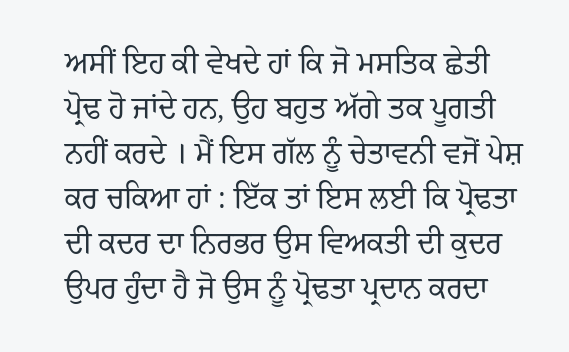ਅਸੀਂ ਇਹ ਕੀ ਵੇਖਦੇ ਹਾਂ ਕਿ ਜੋ ਮਸਤਿਕ ਛੇਤੀ ਪ੍ਰੋਢ ਹੋ ਜਾਂਦੇ ਹਨ, ਉਹ ਬਹੁਤ ਅੱਗੇ ਤਕ ਪੂਗਤੀ ਨਹੀਂ ਕਰਦੇ । ਮੈਂ ਇਸ ਗੱਲ ਨੂੰ ਚੇਤਾਵਨੀ ਵਜੋਂ ਪੇਸ਼ ਕਰ ਚਕਿਆ ਹਾਂ : ਇੱਕ ਤਾਂ ਇਸ ਲਈ ਕਿ ਪ੍ਰੋਢਤਾ ਦੀ ਕਦਰ ਦਾ ਨਿਰਭਰ ਉਸ ਵਿਅਕਤੀ ਦੀ ਕੁਦਰ ਉਪਰ ਹੁੰਦਾ ਹੈ ਜੋ ਉਸ ਨੂੰ ਪ੍ਰੋਢਤਾ ਪ੍ਰਦਾਨ ਕਰਦਾ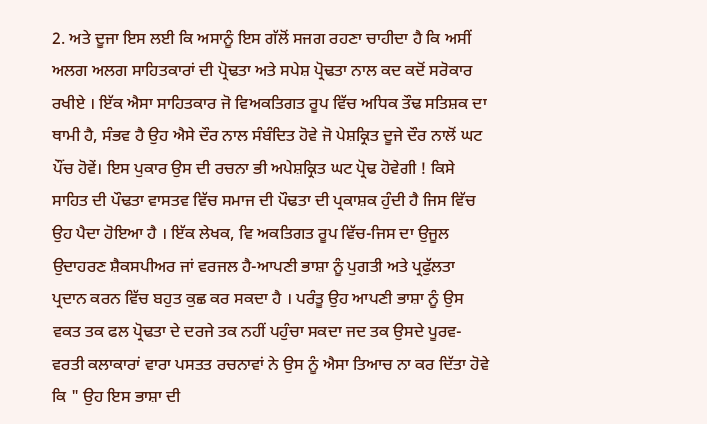2. ਅਤੇ ਦੂਜਾ ਇਸ ਲਈ ਕਿ ਅਸਾਨੂੰ ਇਸ ਗੱਲੋਂ ਸਜਗ ਰਹਣਾ ਚਾਹੀਦਾ ਹੈ ਕਿ ਅਸੀਂ ਅਲਗ ਅਲਗ ਸਾਹਿਤਕਾਰਾਂ ਦੀ ਪ੍ਰੋਢਤਾ ਅਤੇ ਸਪੇਸ਼ ਪ੍ਰੋਢਤਾ ਨਾਲ ਕਦ ਕਦੋਂ ਸਰੋਕਾਰ ਰਖੀਏ । ਇੱਕ ਐਸਾ ਸਾਹਿਤਕਾਰ ਜੋ ਵਿਅਕਤਿਗਤ ਰੂਪ ਵਿੱਚ ਅਧਿਕ ਤੌਢ ਸਤਿਸ਼ਕ ਦਾ ਥਾਮੀ ਹੈ, ਸੰਭਵ ਹੈ ਉਹ ਐਸੇ ਦੌਰ ਨਾਲ ਸੰਬੰਦਿਤ ਹੋਵੇ ਜੋ ਪੇਸ਼ਕ੍ਰਿਤ ਦੂਜੇ ਦੌਰ ਨਾਲੋਂ ਘਟ ਪੌਂਚ ਹੋਵੇਂ। ਇਸ ਪੁਕਾਰ ਉਸ ਦੀ ਰਚਨਾ ਭੀ ਅਪੇਸ਼ਕ੍ਰਿਤ ਘਟ ਪ੍ਰੋਢ ਹੋਵੇਗੀ ! ਕਿਸੇ ਸਾਹਿਤ ਦੀ ਪੌਢਤਾ ਵਾਸਤਵ ਵਿੱਚ ਸਮਾਜ ਦੀ ਪੌਢਤਾ ਦੀ ਪ੍ਰਕਾਸ਼ਕ ਹੁੰਦੀ ਹੈ ਜਿਸ ਵਿੱਚ ਉਹ ਪੈਦਾ ਹੋਇਆ ਹੈ । ਇੱਕ ਲੇਖਕ, ਵਿ ਅਕਤਿਗਤ ਰੂਪ ਵਿੱਚ-ਜਿਸ ਦਾ ਉਜੂਲ ਉਦਾਹਰਣ ਸ਼ੈਕਸਪੀਅਰ ਜਾਂ ਵਰਜਲ ਹੈ-ਆਪਣੀ ਭਾਸ਼ਾ ਨੂੰ ਪੁਗਤੀ ਅਤੇ ਪ੍ਰਫੁੱਲਤਾ ਪ੍ਰਦਾਨ ਕਰਨ ਵਿੱਚ ਬਹੁਤ ਕੁਛ ਕਰ ਸਕਦਾ ਹੈ । ਪਰੰਤੂ ਉਹ ਆਪਣੀ ਭਾਸ਼ਾ ਨੂੰ ਉਸ ਵਕਤ ਤਕ ਫਲ ਪ੍ਰੋਢਤਾ ਦੇ ਦਰਜੇ ਤਕ ਨਹੀਂ ਪਹੁੰਚਾ ਸਕਦਾ ਜਦ ਤਕ ਉਸਦੇ ਪੂਰਵ-ਵਰਤੀ ਕਲਾਕਾਰਾਂ ਵਾਰਾ ਪਸਤਤ ਰਚਨਾਵਾਂ ਨੇ ਉਸ ਨੂੰ ਐਸਾ ਤਿਆਚ ਨਾ ਕਰ ਦਿੱਤਾ ਹੋਵੇ ਕਿ " ਉਹ ਇਸ ਭਾਸ਼ਾ ਦੀ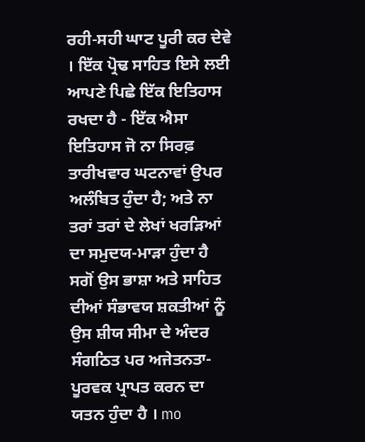ਰਹੀ-ਸਹੀ ਘਾਟ ਪੂਰੀ ਕਰ ਦੇਵੇ । ਇੱਕ ਪ੍ਰੋਢ ਸਾਹਿਤ ਇਸੇ ਲਈ ਆਪਣੇ ਪਿਛੇ ਇੱਕ ਇਤਿਹਾਸ ਰਖਦਾ ਹੈ - ਇੱਕ ਐਸਾ ਇਤਿਹਾਸ ਜੋ ਨਾ ਸਿਰਫ਼ ਤਾਰੀਖਵਾਰ ਘਟਨਾਵਾਂ ਉਪਰ ਅਲੰਬਿਤ ਹੁੰਦਾ ਹੈ; ਅਤੇ ਨਾ ਤਰਾਂ ਤਰਾਂ ਦੇ ਲੇਖਾਂ ਖਰੜਿਆਂ ਦਾ ਸਮੁਦਯ-ਮਾੜਾ ਹੁੰਦਾ ਹੈ ਸਗੋਂ ਉਸ ਭਾਸ਼ਾ ਅਤੇ ਸਾਹਿਤ ਦੀਆਂ ਸੰਭਾਵਯ ਸ਼ਕਤੀਆਂ ਨੂੰ ਉਸ ਸ਼ੀਯ ਸੀਮਾ ਦੇ ਅੰਦਰ ਸੰਗਠਿਤ ਪਰ ਅਜੇਤਨਤਾ-ਪੂਰਵਕ ਪ੍ਰਾਪਤ ਕਰਨ ਦਾ ਯਤਨ ਹੁੰਦਾ ਹੈ । mo